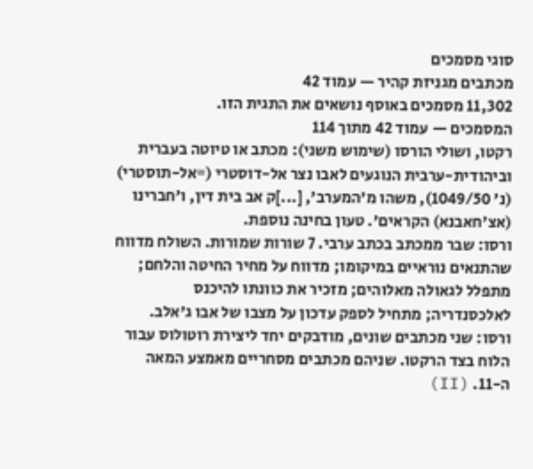סוגי מסמכים
מכתבים מגניזת קהיר — עמוד 42
11,302 מסמכים באוסף נושאים את התגית הזו.
המסמכים — עמוד 42 מתוך 114
רקטו, ושולי הורסו (שימוש משני): מכתב או טיוטה בעברית וביהודית-ערבית הנוגעים לאבו נצר אל-דוסטרי (=אל-תוסטרי) (נ' 1049/50), משהו מ'המערב', [...]ק אב בית דין, ו'חברינו (אצ'חאבנא) הקראים'. טעון בחינה נוספת.
ורסו: שבר ממכתב בכתב ערבי. 7 שורות שמורות. השולח מדווח שהתנאים נוראיים במיקומו; מדווח על מחיר החיטה והלחם; מתפלל לגאולה מאלוהים; מזכיר את כוונתו להיכנס לאלכסנדריה; מתחיל לספק עדכון על מצבו של אבו ג'אלב.
ורסו: שני מכתבים שונים, מודבקים יחד ליצירת רוטולוס עבור הלוח בצד הרקטו. שניהם מכתבים מסחריים מאמצע המאה ה-11. (II)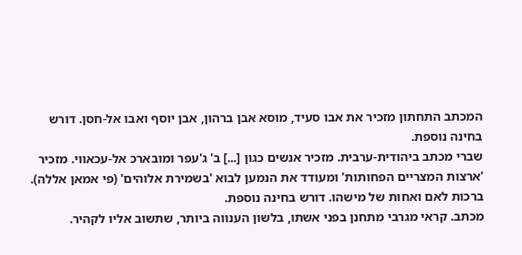המכתב התחתון מזכיר את אבו סעיד, מוסא אבן ברהון, אבן יוסף ואבו אל-חסן. דורש בחינה נוספת.
שברי מכתב ביהודית-ערבית. מזכיר אנשים כגון [...] ב' ג'עפר ומובארכ אל-עכאווי. מזכיר 'ארצות המצריים הפחותות' ומעודד את הנמען לבוא 'בשמירת אלוהים' (פי אמאן אללה). ברכות לאם ואחות של מישהו. דורש בחינה נוספת.
מכתב. קראי מגרבי מתחנן בפני אשתו, בלשון הענווה ביותר, שתשוב אליו לקהיר.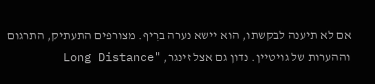אם לא תיענה לבקשתו, הוא יישא נערה ברִיף. מצורפים התעתיק, התרגום וההערות של גויטיין. נדון גם אצל זינגר, "Long Distance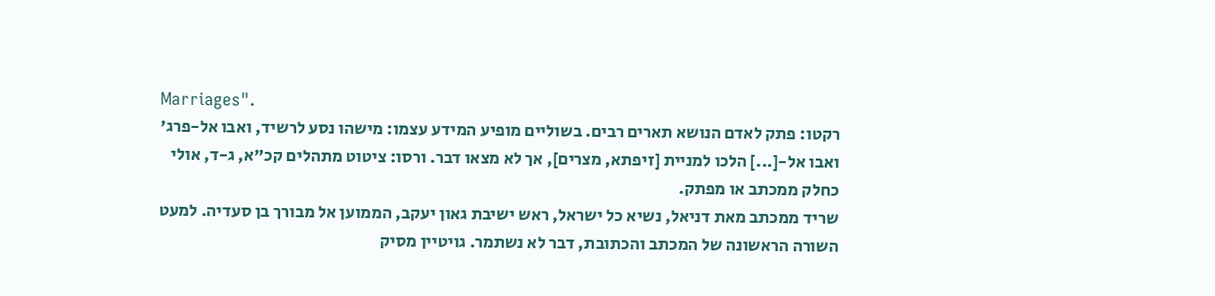Marriages".
רקטו: פתק לאדם הנושא תארים רבים. בשוליים מופיע המידע עצמו: מישהו נסע לרשיד, ואבו אל-פרג' ואבו אל-[...] הלכו למניית [זיפתא, מצרים], אך לא מצאו דבר. ורסו: ציטוט מתהלים קכ"א, ג-ד, אולי כחלק ממכתב או מפתק.
שריד ממכתב מאת דניאל, נשיא כל ישראל, ראש ישיבת גאון יעקב, הממוען אל מבורך בן סעדיה. למעט השורה הראשונה של המכתב והכתובת, דבר לא נשתמר. גויטיין מסיק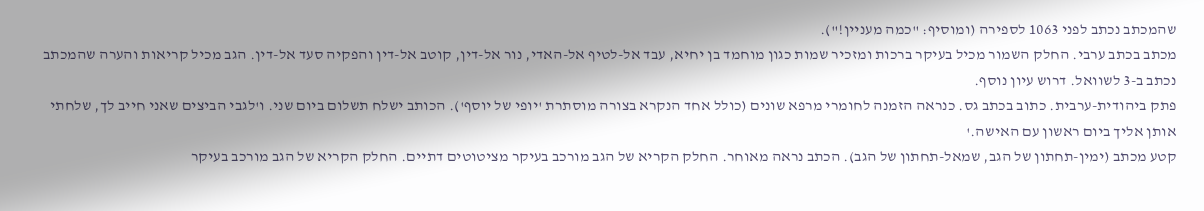שהמכתב נכתב לפני 1063 לספירה (ומוסיף: "כמה מעניין!").
מכתב בכתב ערבי. החלק השמור מכיל בעיקר ברכות ומזכיר שמות כגון מוחמד בן יחיא, עבד אל-לטיף אל-האדי, נור אל-דין, קוטב אל-דין והפקיה סעד אל-דין. הגב מכיל קריאות והערה שהמכתב נכתב ב-3 לשוואל. דרוש עיון נוסף.
פתק ביהודית-ערבית. כתוב בכתב גס. כנראה הזמנה לחומרי מרפא שונים (כולל אחד הנקרא בצורה מוסתרת 'יופי של יוסף'). הכותב ישלח תשלום ביום שני. ו'לגבי הביצים שאני חייב לך, שלחתי אותן אליך ביום ראשון עם האישה.'
קטע מכתב (ימין-תחתון של הגב, שמאל-תחתון של הגב). הכתב נראה מאוחר. החלק הקריא של הגב מורכב בעיקר מציטוטים דתיים. החלק הקריא של הגב מורכב בעיקר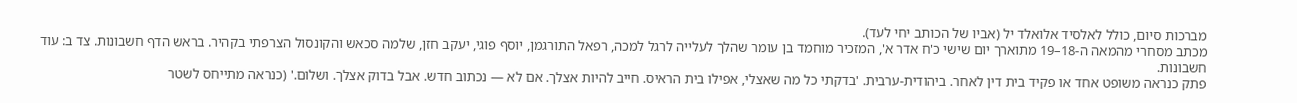מברכות סיום, כולל לאלסיד אלואלד יל (אביו של הכותב יחי לעד).
מכתב מסחרי מהמאה ה-18–19 מתוארך יום שישי כ'ח אדר א', המזכיר מוחמד בן עומר שהלך לעלייה לרגל למכה, רפאל התורגמן, יוסף פוגי, יעקב חזן, שלמה סכאש והקונסול הצרפתי בקהיר. בראש הדף חשבונות. צד ב: עוד חשבונות.
פתק כנראה משופט אחד או פקיד בית דין לאחר. ביהודית-ערבית. 'בדקתי כל מה שאצלי, אפילו בית הראיס. חייב להיות אצלך. אם לא — נכתוב חדש. אבל בדוק אצלך. ושלום.' (כנראה מתייחס לשטר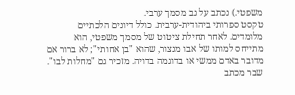משפטי.) נכתב על גב מסמך ערבי.
טקסט ספרותי ביהודית-ערבית. כולל דיונים הלכתיים מלומדים. לאחר תחילת ציטוט של מסמך משפטי, הוא מתייחס למותו של אבו מנצור, שהוא "בן אחותי"; לא ברור אם מדובר באדם ממשי או בדוגמה בדויה. מזכיר גם "מחלות לבו".
שבר מכתב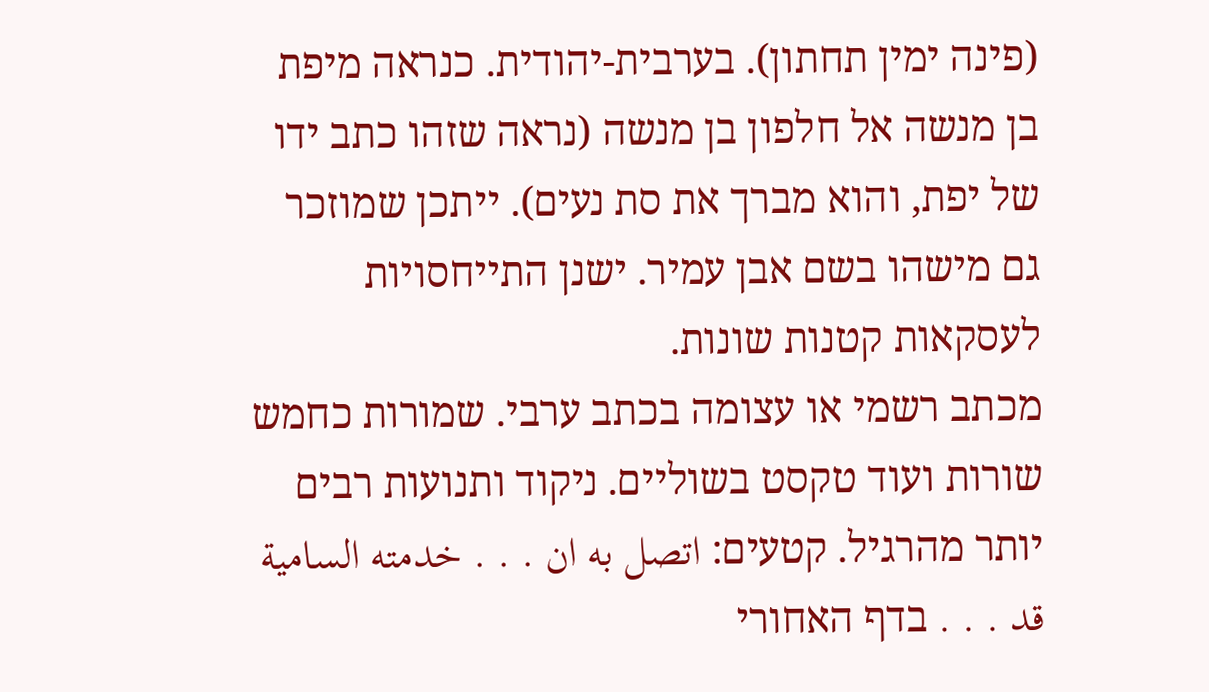(פינה ימין תחתון). בערבית-יהודית. כנראה מיפת בן מנשה אל חלפון בן מנשה (נראה שזהו כתב ידו של יפת, והוא מברך את סת נעים). ייתכן שמוזכר גם מישהו בשם אבן עמיר. ישנן התייחסויות לעסקאות קטנות שונות.
מכתב רשמי או עצומה בכתב ערבי. שמורות כחמש שורות ועוד טקסט בשוליים. ניקוד ותנועות רבים יותר מהרגיל. קטעים: اتصل به ان . . . خدمته السامية قد . . . בדף האחורי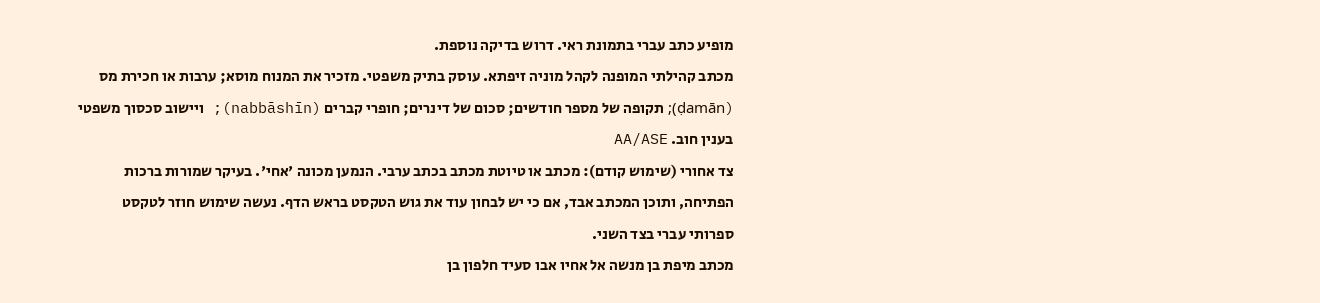מופיע כתב עברי בתמונת ראי. דרוש בדיקה נוספת.
מכתב קהילתי המופנה לקהל מוניה זיפתא. עוסק בתיק משפטי. מזכיר את המנוח מוסא; ערבות או חכירת מס (ḍamān); תקופה של מספר חודשים; סכום של דינרים; חופרי קברים (nabbāshīn); ויישוב סכסוך משפטי בענין חוב. AA/ASE
צד אחורי (שימוש קודם): מכתב או טיוטת מכתב בכתב ערבי. הנמען מכונה 'אחי'. בעיקר שמורות ברכות הפתיחה, ותוכן המכתב אבד, אם כי יש לבחון עוד את גוש הטקסט בראש הדף. נעשה שימוש חוזר לטקסט ספרותי עברי בצד השני.
מכתב מיפת בן מנשה אל אחיו אבו סעיד חלפון בן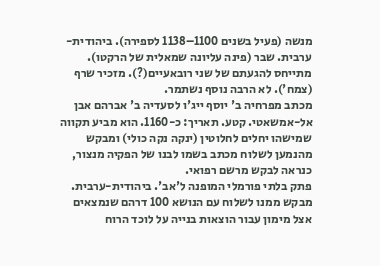מנשה (פעיל בשנים 1100–1138 לספירה). ביהודית-ערבית. שבר (פינה עליונה שמאלית של הרקטו). מתייחס להגעתם של שני רובאעיים(?). מזכיר שרף (צמח'). לא הרבה נוסף נשתמר.
מכתב מפרחיה ב' יוסף ייג'ו לסעדיה ב' אברהם אבן אל-אמשאטי. קטע. תאריך: כ-1160. הוא מביע תקווה שמישהו יחלים לחלוטין (ינקה נקה כולי) ומבקש מהנמען לשלוח מכתב בשמו לבנו של הפקיה מנצור, כנראה לבקש מרשם רפואי.
פתק בלתי פורמלי המופנה ל'אב'. ביהודית-ערבית. מבקש ממנו לשלוח עם הנושא 100 דרהם שנמצאים אצל מימון עבור הוצאות בנייה על לוכד הרוח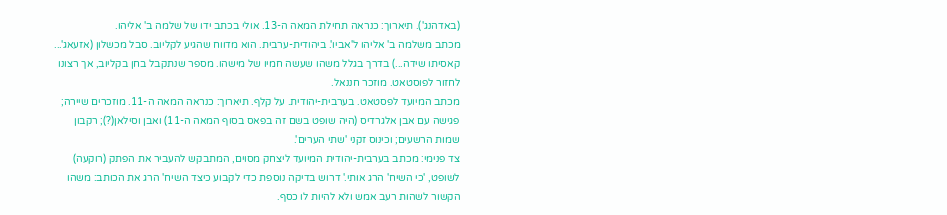(באדהנג'). תיארוך: כנראה תחילת המאה ה-13. אולי בכתב ידו של שלמה ב' אליהו.
מכתב משלמה ב' אליהו ל'אביו'. ביהודית-ערבית. הוא מדווח שהגיע לקליוב. סבל מכשלון (אזעאג'... קאסיתו שידה...) בדרך בגלל משהו שעשה חמיו של מישהו. מספר שנתקבל בחן בקליוב, אך רצונו לחזור לפוסטאט. מוזכר חננאל.
מכתב המיועד לפסטאט. בערבית-יהודית. על קלף. תיארוך: כנראה המאה ה-11. מוזכרים שיירה; פגישה עם אבן אלגרדיס (היה שופט בשם זה בפאס בסוף המאה ה-11) ואבן וסילאן(?); רקבון שמות הרשעים; וכינוס זקני 'שתי הערים'.
צד פנימי: מכתב בערבית-יהודית המיועד ליצחק מסוים, המתבקש להעביר את הפתק (רוקעה) לשופט, 'כי השיח' הרג אותי.' דרוש בדיקה נוספת כדי לקבוע כיצד השיח' הרג את הכותב: משהו הקשור לשהות רעב אמש ולא להיות לו כסף.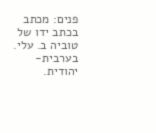פנים: מכתב בכתב ידו של טוביה ב. עלי. בערבית-יהודית.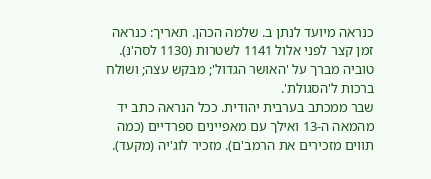כנראה מיועד לנתן ב. שלמה הכהן. תאריך: כנראה זמן קצר לפני אלול 1141 לשטרות (1130 לסה'נ). טוביה מברך על 'האושר הגדול'; מבקש עצה; ושולח ברכות ל'הסגולת'.
שבר ממכתב בערבית יהודית. ככל הנראה כתב יד מהמאה ה-13 ואילך עם מאפיינים ספרדיים (כמה תווים מזכירים את הרמב'ם). מזכיר לוג'יה (מקעד).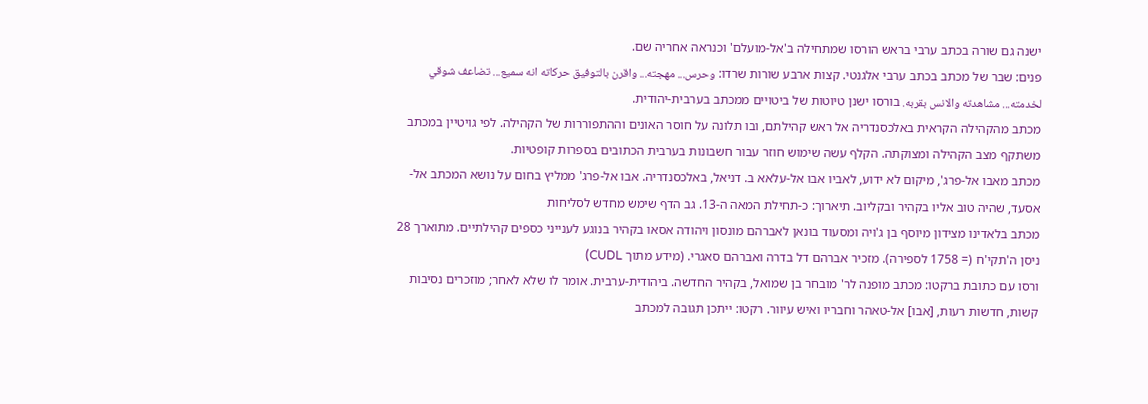ישנה גם שורה בכתב ערבי בראש הורסו שמתחילה ב'אל-מועלם' וכנראה אחריה שם.
פנים: שבר של מכתב בכתב ערבי אלגנטי. קצות ארבע שורות שרדו: وحرس... مهجته... واقرن بالتوفيق حركاته انه سميع... تضاعف شوقي لخدمته... مشاهدته والانس بقربه. בורסו ישנן טיוטות של ביטויים ממכתב בערבית-יהודית.
מכתב מהקהילה הקראית באלכסנדריה אל ראש קהילתם, ובו תלונה על חוסר האונים וההתפוררות של הקהילה. לפי גויטיין במכתב משתקף מצב הקהילה ומצוקתה. הקלף עשה שימוש חוזר עבור חשבונות בערבית הכתובים בספרות קופטיות.
מכתב מאבו אל-פרג', מיקום לא ידוע, לאביו אבו אל-עלאא ב. דניאל, באלכסנדריה. אבו אל-פרג' ממליץ בחום על נושא המכתב אל-אסעד, שהיה טוב אליו בקהיר ובקליוב. תיארוך: כ-תחילת המאה ה-13. גב הדף שימש מחדש לסליחות
מכתב בלאדינו מצידון מיוסף בן ג'ויה ומסעוד בונאן לאברהם מונסון ויהודה אסאו בקהיר בנוגע לענייני כספים קהילתיים. מתוארך 28 ניסן ה'תקי'ח (= 1758 לספירה). מזכיר אברהם דל בדרה ואברהם סאגרי. (מידע מתוך CUDL)
ורסו עם כתובת ברקטו: מכתב מופנה לר' מובחר בן שמואל, בקהיר החדשה. ביהודית-ערבית. אומר לו שלא לאחר; מוזכרים נסיבות קשות, חדשות רעות, [אבו] אל-טאהר וחבריו ואיש עיוור. רקטו: ייתכן תגובה למכתב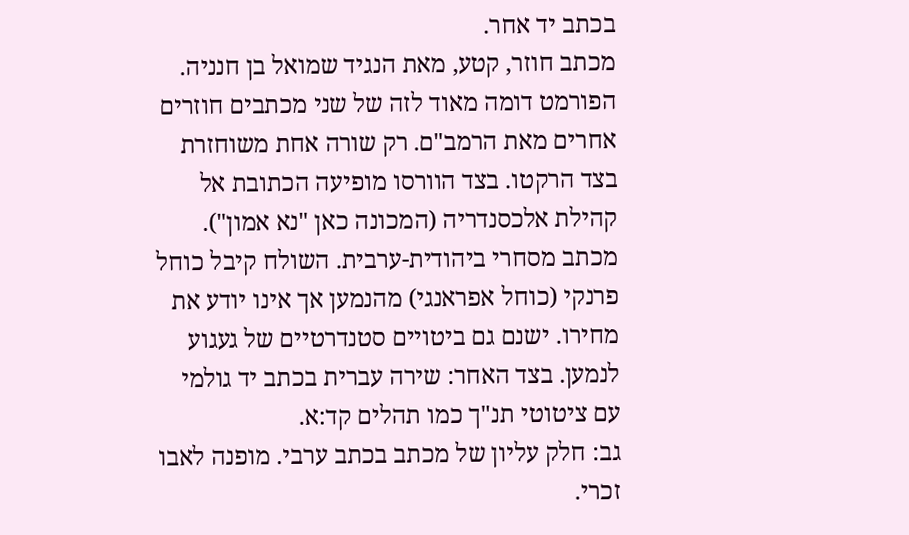בכתב יד אחר.
מכתב חוזר, קטע, מאת הנגיד שמואל בן חנניה. הפורמט דומה מאוד לזה של שני מכתבים חוזרים אחרים מאת הרמב"ם. רק שורה אחת משוחזרת בצד הרקטו. בצד הוורסו מופיעה הכתובת אל קהילת אלכסנדריה (המכונה כאן "נא אמון").
מכתב מסחרי ביהודית-ערבית. השולח קיבל כוחל פרנקי (כוחל אפראנגי) מהנמען אך אינו יודע את מחירו. ישנם גם ביטויים סטנדרטיים של געגוע לנמען. בצד האחר: שירה עברית בכתב יד גולמי עם ציטוטי תנ"ך כמו תהלים קד:א.
גב: חלק עליון של מכתב בכתב ערבי. מופנה לאבו זכרי.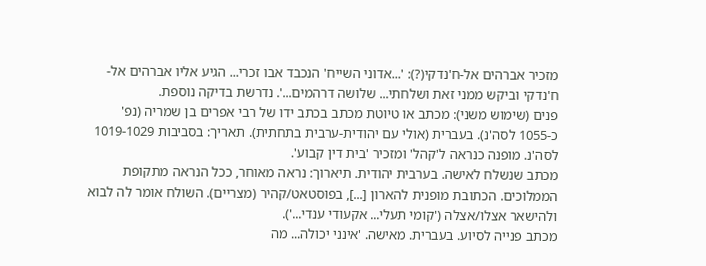מזכיר אברהים אל-ח'נדקי(?): '...אדוני השייח' הנכבד אבו זכרי... הגיע אליו אברהים אל-ח'נדקי וביקש ממני זאת ושלחתי... שלושה דרהמים...'. נדרשת בדיקה נוספת.
פנים (שימוש משני): מכתב או טיוטת מכתב בכתב ידו של רבי אפרים בן שמריה (נפ' כ-1055 לסה'נ). בעברית (אולי עם יהודית-ערבית בתחתית). תאריך: בסביבות 1019-1029 לסה'נ. מופנה כנראה ל'קהל' ומזכיר 'בית דין קבוע'.
מכתב שנשלח לאישה. בערבית יהודית. תיארוך: נראה מאוחר, ככל הנראה מתקופת הממלוכים. הכתובת מופנית להארון [...], בפוסטאט/קהיר (מצריים). השולח אומר לה לבוא ולהישאר אצלו/אצלה ('קומי תעלי... אקעודי ענדי...').
מכתב פנייה לסיוע. בעברית. מאישה. 'אינני יכולה... מה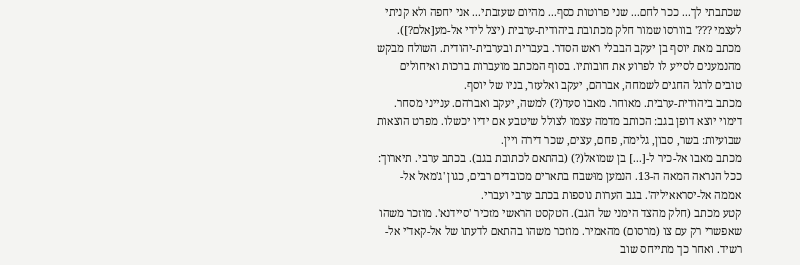שכתבתי לך... ככר לחם... שני פרוטות כסף... מהיום שעזבתי... אני יחפה ולא קניתי לעצמי ???' בוורסו שמור חלק מכתובת ביהודית-ערבית (יצל לידי אל-מע[אלם?]).
מכתב מאת יוסף בן יעקב הבבלי ראש הסדר. בעברית ובערבית-יהודית. השולח מבקש מהנמענים לסייע לו לפרוע את חובותיו. בסוף המכתב מועברות ברכות ואיחולים טובים לרגל החגים לשמחה, אברהם, יעקב ואלעזר, בניו של יוסף.
מכתב ביהודית-ערבית. מאוחר. מאבו סעד(?) למשה, יעקב ואברהם. ענייני מסחר. דימוי יוצא דופן בגב: הכותב מדמה עצמו לצולל שיטבע אם ידיו יכשלו. מפרט הוצאות שבועיות: בשר, סבון, גלימה, פחם, עצים, שכר דירה ויין.
מכתב מאבו אל-כיר ל-[...] בן שמואל(?) (בהתאם לכתובת בגב). בכתב ערבי. תיארוך: ככל הנראה המאה ה-13. הנמען מוּשבח בתארים מכובדים רבים, כגון 'ג'מאל אל-אממה אל-יסראאיליה'. בגב הערות נוספות בכתב ערבי ועברי.
קטע מכתב (חלק מהצד הימני של הגב). הטקסט הראשי מזכיר 'סיידנא'. מוזכר משהו שאפשרי רק עם צו (מרסום) מהאמיר. מוזכר משהו בהתאם לדעתו של אל-קאד'י אל-רשיד. ואחר כך מתייחס שוב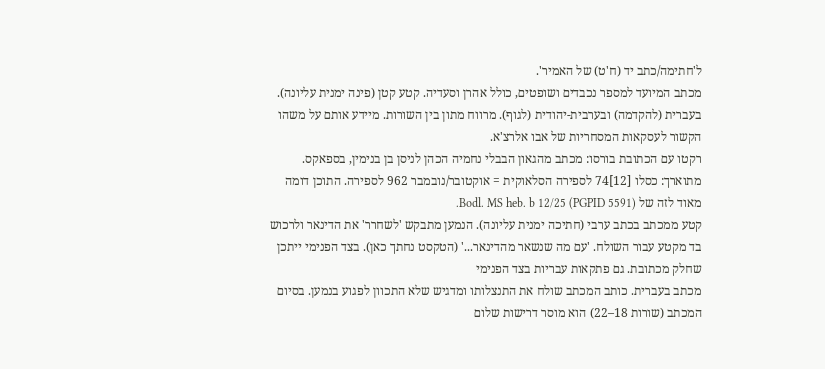ל'חתימה/כתב יד (ח'ט) של האמיר'.
מכתב המיועד למספר נכבדים ושופטים, כולל אהרן וסעדיה. קטע קטן (פינה ימנית עליונה). בעברית (להקדמה) ובערבית-יהודית (לגוף). מרווח מתון בין השורות. מיידע אותם על משהו הקשור לעסקאות המסחריות של אבו אלרצ'א.
רקטו עם הכתובת בורסו: מכתב מהגאון הבבלי נחמיה הכהן לניסן בן בנימין, בספאקס. מתוארך: כסלו [12]74 לספירה הסלאוקית = אוקטובר/נובמבר 962 לספירה. התוכן דומה מאוד לזה של Bodl. MS heb. b 12/25 (PGPID 5591).
קטע ממכתב בכתב ערבי (חתיכה ימנית עליונה). הנמען מתבקש 'לשחרר' את הדינאר ולרכוש בד מקטע עבור השולח. 'עם מה שנשאר מהדינאר...' (הטקסט נחתך כאן). בצד הפנימי ייתכן שחלק מכתובת. גם פתקאות עבריות בצד הפנימי
מכתב בעברית. כותב המכתב שולח את התנצלותו ומדגיש שלא התכוון לפגוע בנמען. בסיום המכתב (שורות 18–22) הוא מוסר דרישות שלום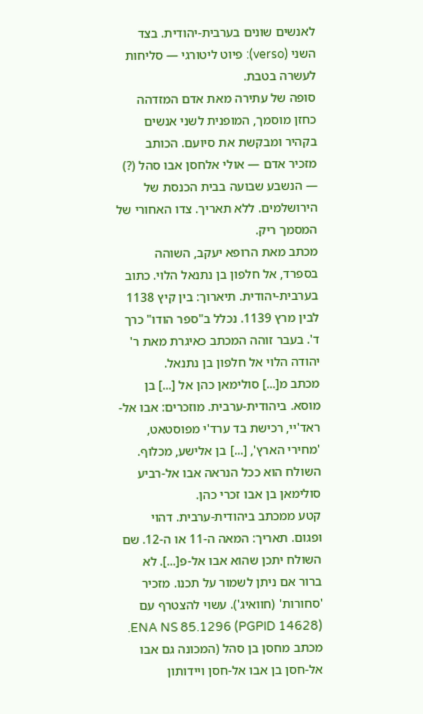לאנשים שונים בערבית-יהודית. בצד השני (verso): פיוט ליטורגי — סליחות לעשרה בטבת.
סופה של עתירה מאת אדם המזדהה כחזן מוסמך, המופנית לשני אנשים בקהיר ומבקשת את סיועם. הכותב מזכיר אדם — אולי אלחסן אבו סהל (?) — הנשבע שבועה בבית הכנסת של הירושלמים. ללא תאריך. צדו האחורי של המסמך ריק.
מכתב מאת הרופא יעקב, השוהה בספרד, אל חלפון בן נתנאל הלוי. כתוב בערבית-יהודית. תיארוך: בין קיץ 1138 לבין מרץ 1139. נכלל ב"ספר הודו" כרך ד'. בעבר זוהה המכתב כאיגרת מאת ר' יהודה הלוי אל חלפון בן נתנאל.
מכתב מ[...] סולימאן כהן אל [...] בן מוסא. ביהודית-ערבית. מוזכרים: אבו אל-ראד'יי, רכישת בד ערד'י מפוסטאט, 'מחירי הארץ', [...] בן אלישע, מכלוף. השולח הוא ככל הנראה אבו אל-רביע סולימאן בן אבו זכרי כהן.
קטע ממכתב ביהודית-ערבית. דהוי ופגום. תאריך: המאה ה-11 או ה-12. שם השולח יתכן שהוא אבו אל-פ[...]. לא ברור אם ניתן לשמור על תכנו. מזכיר 'סחורות' (חוואיג'). עשוי להצטרף עם ENA NS 85.1296 (PGPID 14628).
מכתב מחסן בן סהל (המכונה גם אבו אל-חסן בן אבו אל-חסן ויידותון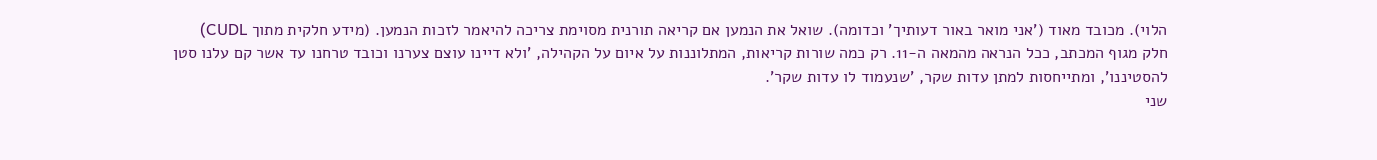הלוי). מכובד מאוד ('אני מואר באור דעותיך' וכדומה). שואל את הנמען אם קריאה תורנית מסוימת צריכה להיאמר לזכות הנמען. (מידע חלקית מתוך CUDL)
חלק מגוף המכתב, ככל הנראה מהמאה ה-11. רק כמה שורות קריאות, המתלוננות על איום על הקהילה, 'ולא דיינו עוצם צערנו וכובד טרחנו עד אשר קם עלנו סטן להסטיננו', ומתייחסות למתן עדות שקר, 'שנעמוד לו עדות שקר'.
שני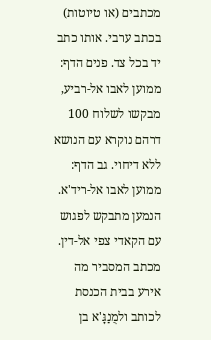מכתבים (או טיוטות) בכתב ערבי. אותו כתב יד בכל צד. פנים הדף: ממוען לאבו אל-רביע, מבקשו לשלוח 100 דרהם נוקרא עם הנושא ללא דיחוי. גב הדף: ממוען לאבו אל-ריד'א. הנמען מתבקש לפגוש עם הקאדי צפי אל-דין.
מכתב המסביר מה אירע בבית הכנסת לכותב ולמֻנַגָּ'א בן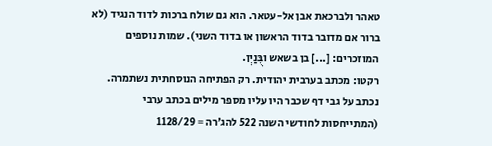טאהר ולברכאת אבן אל-עטאר. הוא גם שולח ברכות לדוד הנגיד (לא ברור אם מדובר בדוד הראשון או בדוד השני). שמות נוספים המוזכרים: [...] בן בשאש ובֻּנַיְן.
רקטו: מכתב בערבית יהודית. רק הפתיחה הנוסחתית נשתמרה. נכתב על גבי דף שכבר היו עליו מספר מילים בכתב ערבי (המתייחסות לחודשי השנה 522 להג'רה = 1128/29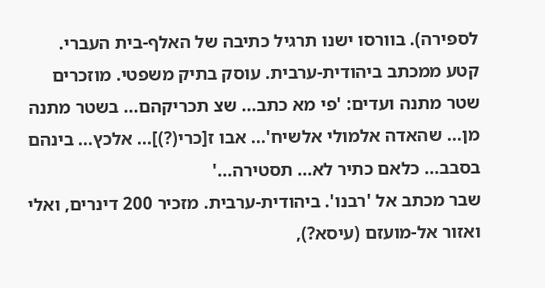לספירה). בוורסו ישנו תרגיל כתיבה של האלף-בית העברי.
קטע ממכתב ביהודית-ערבית. עוסק בתיק משפטי. מוזכרים שטר מתנה ועדים: 'פי מא כתב... שצ תכריקהם... בשטר מתנה מן... שהאדה אלמולי אלשיח'... אבו ז[כרי(?)]... אלכץ... בינהם בסבב... כלאם כתיר לא... תסטירה...'
שבר מכתב אל 'רבנו'. ביהודית-ערבית. מזכיר 200 דינרים, ואלי ואזור אל-מועזם (עיסא?),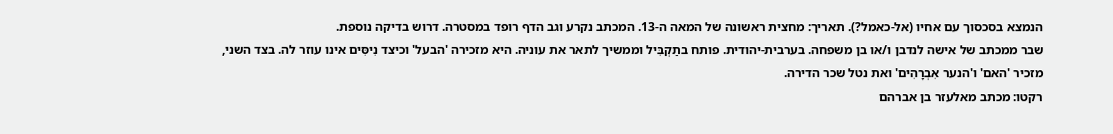הנמצא בסכסוך עם אחיו (אל-כאמל?). תאריך: מחצית ראשונה של המאה ה-13. המכתב נקרע וגב הדף רופד במסטרה. דרוש בדיקה נוספת.
שבר ממכתב של אישה לנדבן ו/או בן משפחה. בערבית-יהודית. פותח בתַקְבִּיל וממשיך לתאר את עוניה. היא מזכירה 'הבעל' וכיצד נִיסִּים אינו עוזר לה. בצד השני, מזכיר 'האם' ו'הנער אִבְרָהִים' ואת נטל שכר הדירה.
רקטו: מכתב מאלעזר בן אברהם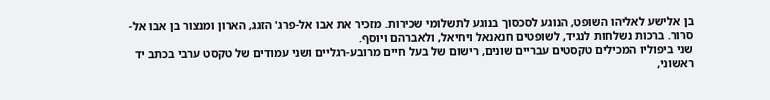בן אלישע לאליהו השופט, הנוגע לסכסוך בנוגע לתשלומי שכירות. מזכיר את אבו אל-פרג' הזגג, הארון ומנצור בן אבו אל-סרור. ברכות נשלחות לנגיד, לשופטים חנאנאל ויחיאל, ולאברהם ויוסף.
שני ביפוליו המכילים טקסטים עבריים שונים, רישום של בעל חיים מרובע-רגליים ושני עמודים של טקסט ערבי בכתב יד ראשוני,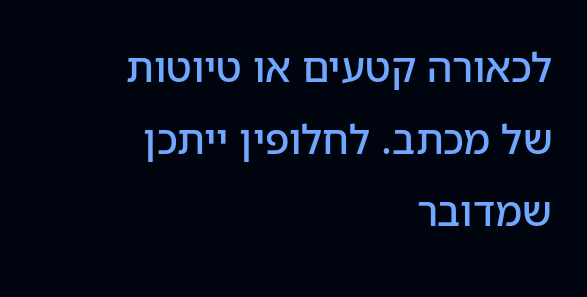לכאורה קטעים או טיוטות של מכתב. לחלופין ייתכן שמדובר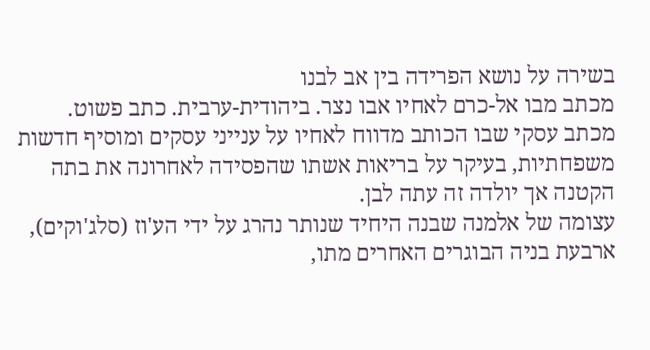בשירה על נושא הפרידה בין אב לבנו
מכתב מבו אל-כרם לאחיו אבו נצר. ביהודית-ערבית. כתב פשוט. מכתב עסקי שבו הכותב מדווח לאחיו על ענייני עסקים ומוסיף חדשות משפחתיות, בעיקר על בריאות אשתו שהפסידה לאחרונה את בתה הקטנה אך יולדה זה עתה לבן.
עצומה של אלמנה שבנה היחיד שנותר נהרג על ידי הע'וז (סלג'וקים), ארבעת בניה הבוגרים האחרים מתו,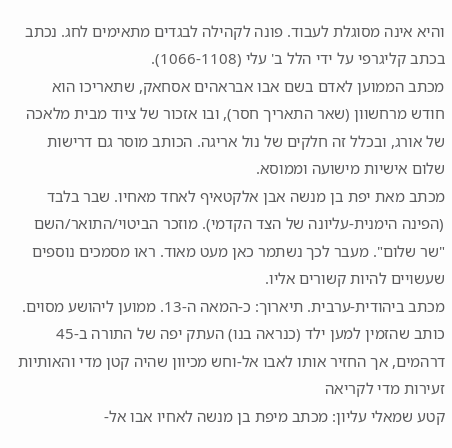והיא אינה מסוגלת לעבוד. פונה לקהילה לבגדים מתאימים לחג. נכתב בכתב קליגרפי על ידי הלל ב' עלי (1066-1108).
מכתב הממוען לאדם בשם אבו אבראהים אסחאק, שתאריכו הוא חודש מרחשוון (שאר התאריך חסר), ובו אזכור של ציוד מבית מלאכה של אורג, ובכלל זה חלקים של נול אריגה. הכותב מוסר גם דרישות שלום אישיות מישועה וממוסא.
מכתב מאת יפת בן מנשה אבן אלקטאיף לאחד מאחיו. שבר בלבד (הפינה הימנית-עליונה של הצד הקדמי). מוזכר הביטוי/התואר/השם "שר שלום". מעבר לכך נשתמר כאן מעט מאוד. ראו מסמכים נוספים שעשויים להיות קשורים אליו.
מכתב ביהודית-ערבית. תיארוך: כ-המאה ה-13. ממוען ליהושע מסוים. כותב שהזמין למען ילד (כנראה בנו) העתק יפה של התורה ב-45 דרהמים, אך החזיר אותו לאבו אל-וחש מכיוון שהיה קטן מדי והאותיות זעירות מדי לקריאה
קטע שמאלי עליון: מכתב מיפת בן מנשה לאחיו אבו אל-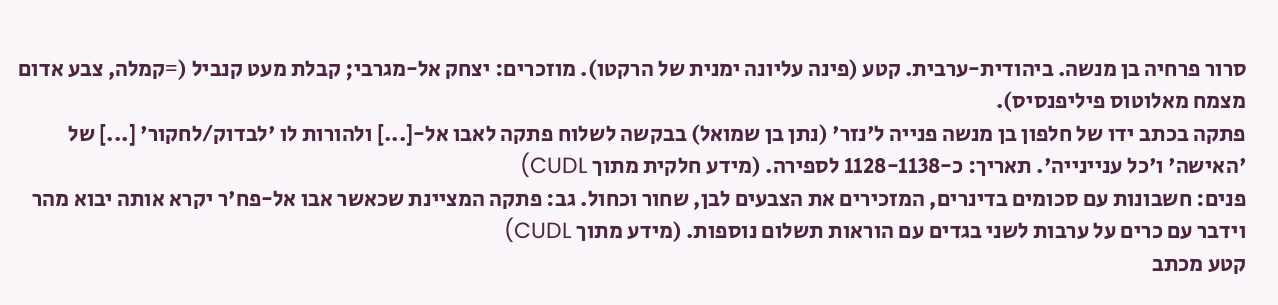סרור פרחיה בן מנשה. ביהודית-ערבית. קטע (פינה עליונה ימנית של הרקטו). מוזכרים: יצחק אל-מגרבי; קבלת מעט קנביל (=קמלה, צבע אדום מצמח מאלוטוס פיליפנסיס).
פתקה בכתב ידו של חלפון בן מנשה פנייה ל'נזר' (נתן בן שמואל) בבקשה לשלוח פתקה לאבו אל-[...] ולהורות לו 'לבדוק/לחקור' [...] של 'האישה' ו'כל עניינייה'. תאריך: כ-1128-1138 לספירה. (מידע חלקית מתוך CUDL)
פנים: חשבונות עם סכומים בדינרים, המזכירים את הצבעים לבן, שחור וכחול. גב: פתקה המציינת שכאשר אבו אל-פח'ר יקרא אותה יבוא מהר וידבר עם כרים על ערבות לשני בגדים עם הוראות תשלום נוספות. (מידע מתוך CUDL)
קטע מכתב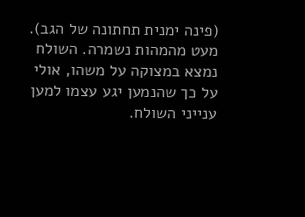(פינה ימנית תחתונה של הגב). מעט מהמהות נשמרה. השולח נמצא במצוקה על משהו, אולי על כך שהנמען יגע עצמו למען ענייני השולח.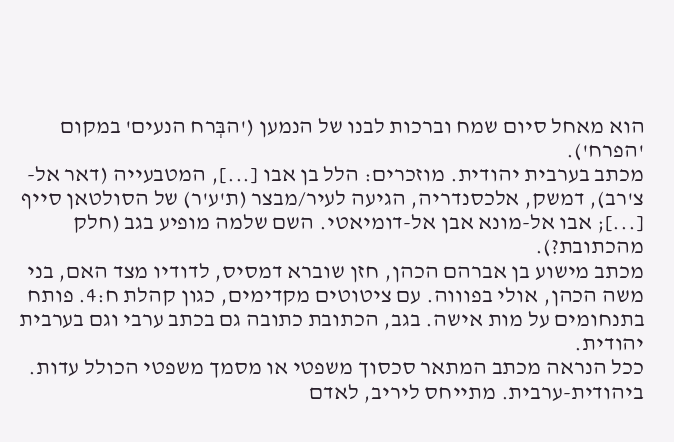הוא מאחל סיום שמח וברכות לבנו של הנמען ('הבְּרח הנעים' במקום 'הפרח').
מכתב בערבית יהודית. מוזכרים: הלל בן אבו [...], המטבעייה (דאר אל-צ'רב), דמשק, אלכסנדריה, הגיעה לעיר/מבצר (ת'ע'ר) של הסולטאן סייף [...]; אבו אל-מונא אבן אל-דומיאטי. השם שלמה מופיע בגב (חלק מהכתובת?).
מכתב מישוע בן אברהם הכהן, חזן שוברא דמסיס, לדודיו מצד האם, בני משה הכהן, אולי בפוווה. עם ציטוטים מקדימים, כגון קהלת ח:4. פותח בתנחומים על מות אישה. בגב, הכתובת כתובה גם בכתב ערבי וגם בערבית יהודית.
ככל הנראה מכתב המתאר סכסוך משפטי או מסמך משפטי הכולל עדות. ביהודית-ערבית. מתייחס ליריב, לאדם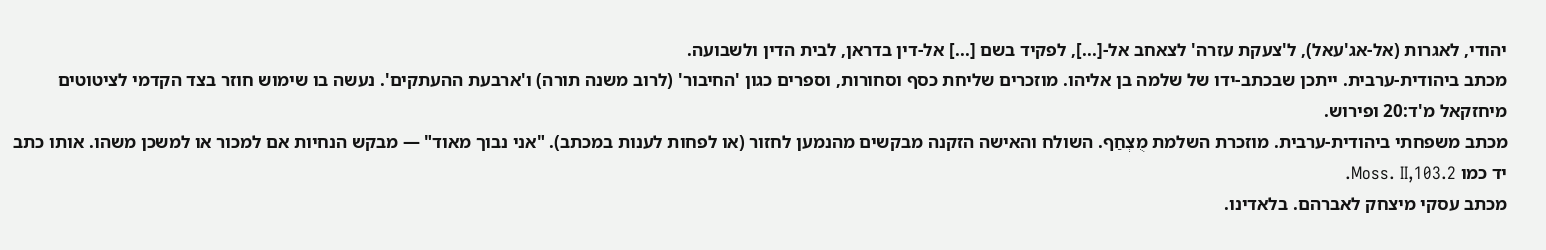יהודי, לאגרות (אל-אג'עאל), ל'צעקת עזרה' לצאחב אל-[...], לפקיד בשם [...] אל-דין בדראן, לבית הדין ולשבועה.
מכתב ביהודית-ערבית. ייתכן שבכתב-ידו של שלמה בן אליהו. מוזכרים שליחת כסף וסחורות, וספרים כגון 'החיבור' (לרוב משנה תורה) ו'ארבעת ההעתקים'. נעשה בו שימוש חוזר בצד הקדמי לציטוטים מיחזקאל מ'ד:20 ופירוש.
מכתב משפחתי ביהודית-ערבית. מוזכרת השלמת מֻצְחַף. השולח והאישה הזקנה מבקשים מהנמען לחזור (או לפחות לענות במכתב). "אני נבוך מאוד" — מבקש הנחיות אם למכור או למשכן משהו. אותו כתב יד כמו Moss. II,103.2.
מכתב עסקי מיצחק לאברהם. בלאדינו.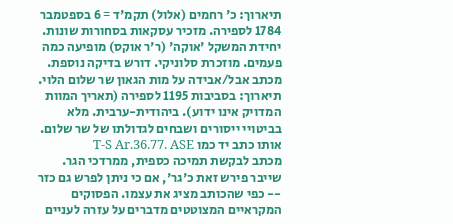תיארוך: כ' רחמים (אלול) תקמ'ד = 6 בספטמבר 1784 לספירה. מזכיר עסקאות בסחורות שונות. יחידת המשקל 'אוקה' (ר'ר אוקס) מופיעה כמה פעמים. מוזכרת סלוניקי. דורש בדיקה נוספת.
מכתב אבל/אבידה על מות הגאון שר שלום הלוי. תיארוך: בסביבות 1195 לספירה (תאריך המוות המדויק אינו ידוע). ביהודית-ערבית. מלא בביטויי ייסורים ושבחים לגדולתו של שר שלום. אותו כתב יד כמו T-S Ar.36.77. ASE
מכתב לבקשת תמיכה כספית, ממרדכי הגר. שייבר פירש זאת כ'גר', אם כי ניתן לפרש גם כזר -- כפי שהכותב מציג את עצמו. הפסוקים המקראיים המצוטטים מדברים על עזרה לעניים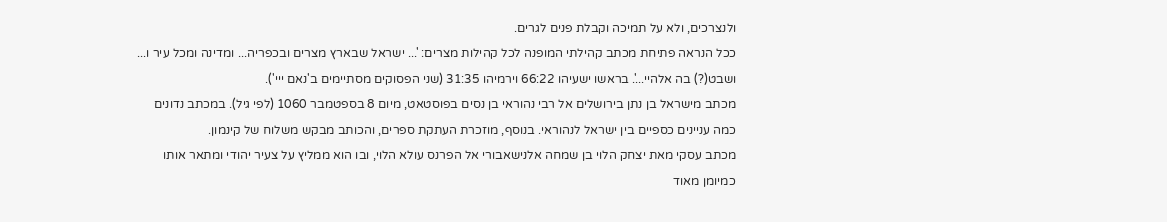ולנצרכים, ולא על תמיכה וקבלת פנים לגרים.
ככל הנראה פתיחת מכתב קהילתי המופנה לכל קהילות מצרים: '... ישראל שבארץ מצרים ובכפריה... ומדינה ומכל עיר ו... ושבט(?) בה אלהיי...'. בראשו ישעיהו 66:22 וירמיהו 31:35 (שני הפסוקים מסתיימים ב'נאם ייי').
מכתב מישראל בן נתן בירושלים אל רבי נהוראי בן נסים בפוסטאט, מיום 8 בספטמבר 1060 (לפי גיל). במכתב נדונים כמה עניינים כספיים בין ישראל לנהוראי. בנוסף, מוזכרת העתקת ספרים, והכותב מבקש משלוח של קינמון.
מכתב עסקי מאת יצחק הלוי בן שמחה אלנישאבורי אל הפרנס עולא הלוי, ובו הוא ממליץ על צעיר יהודי ומתאר אותו כמיומן מאוד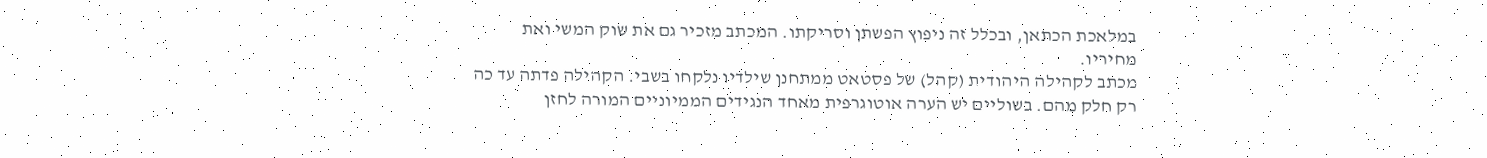במלאכת הכתאן, ובכלל זה ניפוץ הפשתן וסריקתו. המכתב מזכיר גם את שוק המשי ואת מחיריו.
מכתב לקהילה היהודית (קהל) של פסטאט ממתחנן שילדיו נלקחו בשבי. הקהילה פדתה עד כה רק חלק מהם. בשוליים יש הערה אוטוגרפית מאחד הנגידים הממיוניים המורה לחזן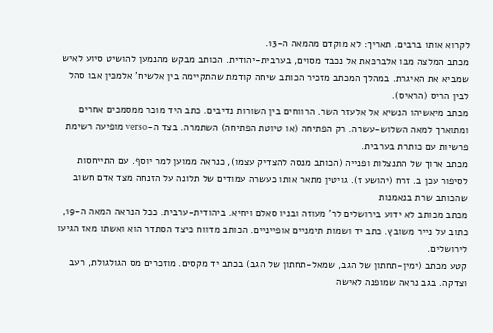לקרוא אותו ברבים. תאריך: לא מוקדם מהמאה ה-13.
מכתב המלצה מבּו אלברכּאת אל נכבד מסוים, בערבית-יהודית. הכותב מבקש מהנמען להושיט סיוע לאיש שמביא את האיגרת. במהלך המכתב מזכיר הכותב שיחה קודמת שהתקיימה בין אלשיח' אלמכּין אבו סהל לבין הריס (הראיס).
מכתב מיאשיהו הנשיא אל אלעזר השר. הרווחים בין השורות נדיבים. כתב היד מוכר ממסמכים אחרים ומתוארך למאה השלוש-עשרה. רק הפתיחה (או טיוטת הפתיחה) השתמרה. בצד ה-verso מופיעה רשימת פרשיות עם כותרת בערבית.
מכתב ארוך של התנצלות ופנייה (הכותב מנסה להצדיק עצמו), כנראה ממוען למר יוסף. עם התייחסות לסיפור עכן ב. זרח (יהושע ז). גויטין מתאר אותו כעשרה עמודים של תלונה על הזנחה מצד אדם חשוב שהכותב שרת בנאמנות
מכתב מכותב לא ידוע בירושלים לר' מעוזה ובניו סאלם ויחיא. ביהודית-ערבית. ככל הנראה המאה ה-19, כתוב על נייר משובץ. כתב יד ושמות תימניים אופייניים. הכותב מדווח כיצד הסתדר הוא ואשתו מאז הגיעו לירושלים.
קטע מכתב (ימין-תחתון של הגב, שמאל-תחתון של הגב) בכתב יד מקסים. מוזכרים מס הגולגולת, רעב וצדקה. בגב נראה שמופנה לאישה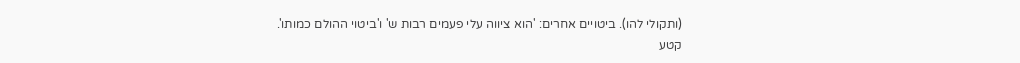(ותקולי להו). ביטויים אחרים: 'הוא ציווה עלי פעמים רבות ש' ו'ביטוי ההולם כמותו'.
קטע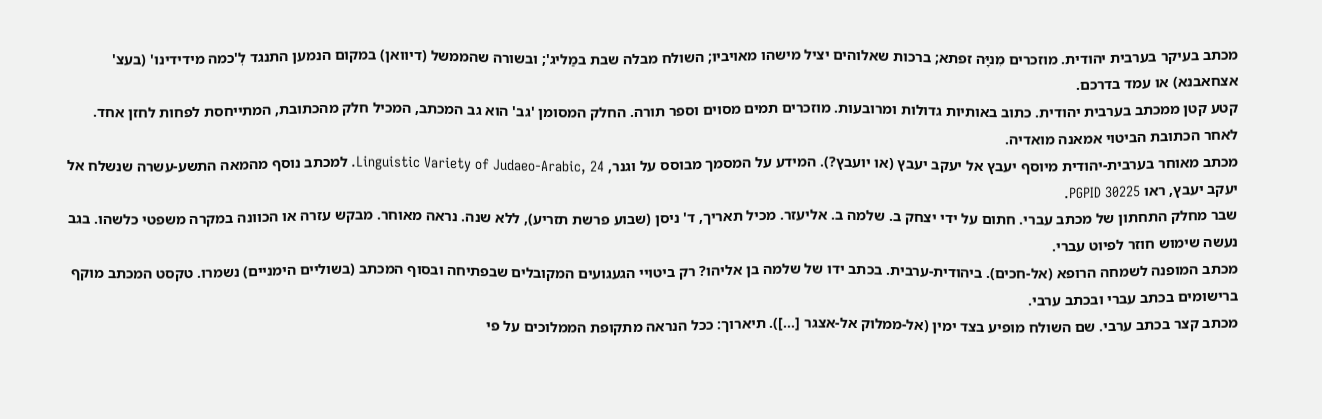מכתב בעיקר בערבית יהודית. מוזכרים מִניָּה זפתא; ברכות שאלוהים יציל מישהו מאויביו; השולח מבלה שבת במַליג'; ובשורה שהממשל (דיוואן) במקום הנמען התנגד לְ'כמה מידידינו' (בעצ' אצחאבנא) או עמד בדרכם.
קטע קטן ממכתב בערבית יהודית. כתוב באותיות גדולות ומרובעות. מוזכרים תמים מסוים וספר תורה. החלק המסומן 'גב' הוא גב המכתב, המכיל חלק מהכתובת, המתייחסת לפחות לחזן אחד. לאחר הכתובת הביטוי אמאנה מואדיה.
מכתב מאוחר בערבית-יהודית מיוסף יעבץ אל יעקב יעבץ (או יועבץ?). המידע על המסמך מבוסס על וגנר, Linguistic Variety of Judaeo-Arabic, 24. למכתב נוסף מהמאה התשע-עשרה שנשלח אל יעקב יעבץ, ראו PGPID 30225.
שבר מחלק התחתון של מכתב עברי. חתום על ידי יצחק ב. שלמה ב. אליעזר. מכיל תאריך, ד' ניסן (שבוע פרשת תזריע), ללא שנה. נראה מאוחר. מבקש עזרה או הכוונה במקרה משפטי כלשהו. בגב נעשה שימוש חוזר לפיוט עברי.
מכתב המופנה לשמחה הרופא (אל-חכים). ביהודית-ערבית. בכתב ידו של שלמה בן אליהו? רק ביטויי הגעגועים המקובלים שבפתיחה ובסוף המכתב (בשוליים הימניים) נשמרו. טקסט המכתב מוקף ברישומים בכתב עברי ובכתב ערבי.
מכתב קצר בכתב ערבי. שם השולח מופיע בצד ימין (אל-ממלוק אל-אצגר [...]). תיארוך: ככל הנראה מתקופת הממלוכים על פי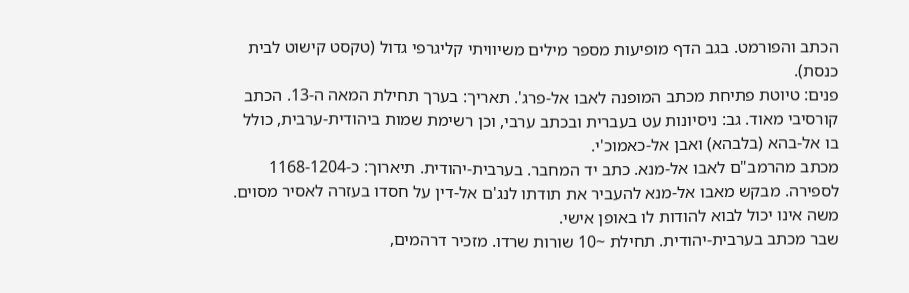הכתב והפורמט. בגב הדף מופיעות מספר מילים משיוויתי קליגרפי גדול (טקסט קישוט לבית כנסת).
פנים: טיוטת פתיחת מכתב המופנה לאבו אל-פרג'. תאריך: בערך תחילת המאה ה-13. הכתב קורסיבי מאוד. גב: ניסיונות עט בעברית ובכתב ערבי, וכן רשימת שמות ביהודית-ערבית, כולל בו אל-בהא (בלבהא) ואבן אל-כאמוכ'י.
מכתב מהרמב"ם לאבו אל-מנא. כתב יד המחבר. בערבית-יהודית. תיארוך: כ-1168-1204 לספירה. מבקש מאבו אל-מנא להעביר את תודתו לנג'ם אל-דין על חסדו בעזרה לאסיר מסוים. משה אינו יכול לבוא להודות לו באופן אישי.
שבר מכתב בערבית-יהודית. תחילת ~10 שורות שרדו. מזכיר דרהמים,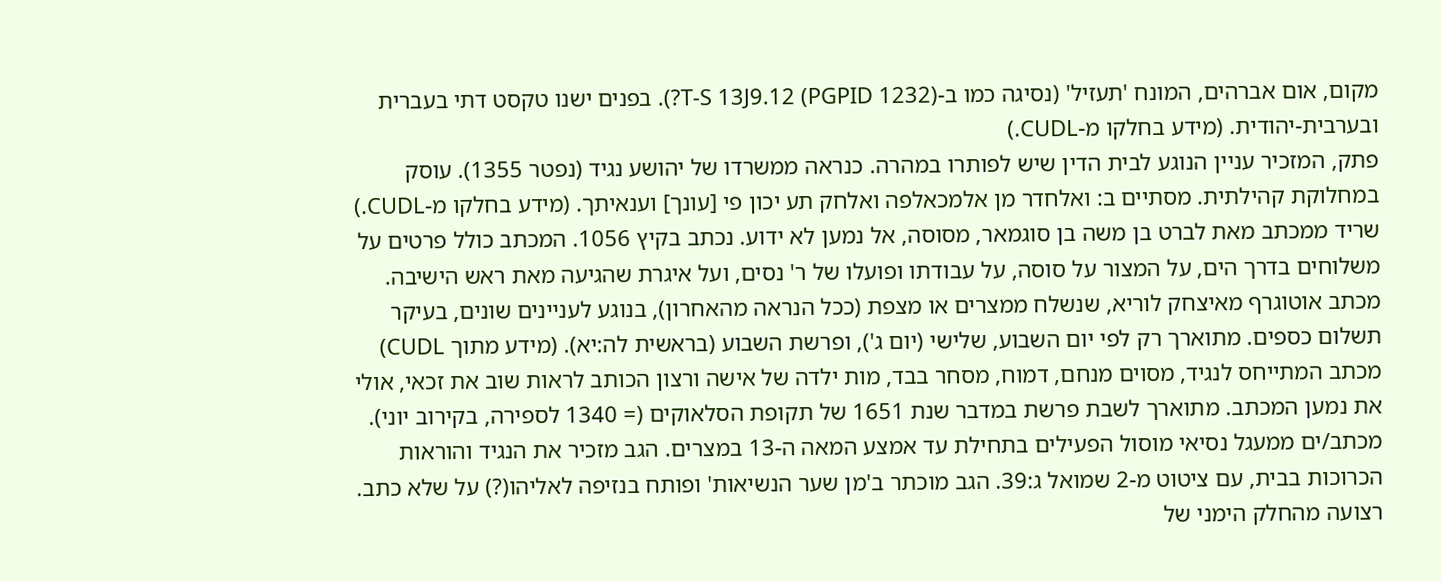מקום, אום אברהים, המונח 'תעזיל' (נסיגה כמו ב-T-S 13J9.12 (PGPID 1232)?). בפנים ישנו טקסט דתי בעברית ובערבית-יהודית. (מידע בחלקו מ-CUDL.)
פתק, המזכיר עניין הנוגע לבית הדין שיש לפותרו במהרה. כנראה ממשרדו של יהושע נגיד (נפטר 1355). עוסק במחלוקת קהילתית. מסתיים ב: ואלחדר מן אלמכאלפה ואלחק תע יכון פי [עונך] וענאיתך. (מידע בחלקו מ-CUDL.)
שריד ממכתב מאת לברט בן משה בן סוגמאר, מסוסה, אל נמען לא ידוע. נכתב בקיץ 1056. המכתב כולל פרטים על משלוחים בדרך הים, על המצור על סוסה, על עבודתו ופועלו של ר' נסים, ועל איגרת שהגיעה מאת ראש הישיבה.
מכתב אוטוגרף מאיצחק לוריא, שנשלח ממצרים או מצפת (ככל הנראה מהאחרון), בנוגע לעניינים שונים, בעיקר תשלום כספים. מתוארך רק לפי יום השבוע, שלישי (יום ג'), ופרשת השבוע (בראשית לה:יא). (מידע מתוך CUDL)
מכתב המתייחס לנגיד, מסוים מנחם, דמוח, מסחר בבד, מות ילדה של אישה ורצון הכותב לראות שוב את זכאי, אולי את נמען המכתב. מתוארך לשבת פרשת במדבר שנת 1651 של תקופת הסלאוקים (= 1340 לספירה, בקירוב יוני).
מכתב/ים ממעגל נסיאי מוסול הפעילים בתחילת עד אמצע המאה ה-13 במצרים. הגב מזכיר את הנגיד והוראות הכרוכות בבית, עם ציטוט מ-2 שמואל ג:39. הגב מוכתר ב'מן שער הנשיאות' ופותח בנזיפה לאליהו(?) על שלא כתב.
רצועה מהחלק הימני של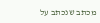מכתב שנכתב על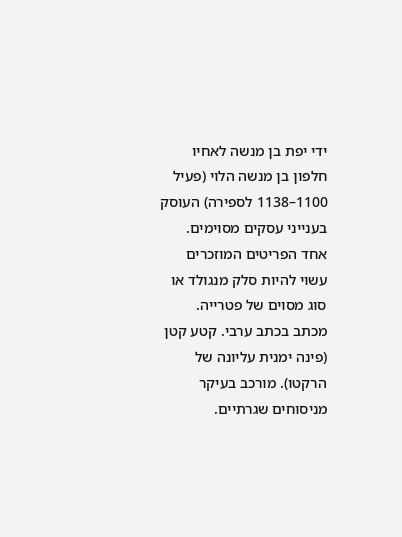ידי יפת בן מנשה לאחיו חלפון בן מנשה הלוי (פעיל 1100–1138 לספירה) העוסק בענייני עסקים מסוימים. אחד הפריטים המוזכרים עשוי להיות סלק מנגולד או סוג מסוים של פטרייה.
מכתב בכתב ערבי. קטע קטן (פינה ימנית עליונה של הרקטו). מורכב בעיקר מניסוחים שגרתיים.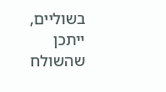בשוליים, ייתכן שהשולח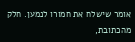אומר שישלח את חמורו לנמען. חלק מהכתובת,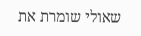שאולי שומרת את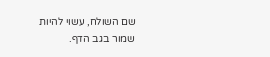שם השולח, עשוי להיות שמור בגב הדף.